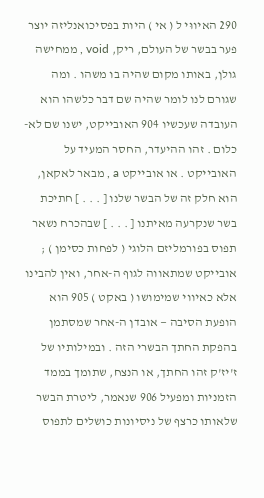290 האיווּי ל ( אי ) היות בפסיכואנליזה יוצר פער בבשר של העולם, ריק, void , ממחישה גולן, באותו מקום שהיה בו משהו . ומה שגורם לנו לומר שהיה שם דבר כלשהו הוא העובדה שעכשיו 904 האובייקט, ישנו שם לא-כלום . זהו ההיעדר, החסר המעיד על האובייקט . או אובייקט a , מבאר לאקאן, הוא חלק זה של הבשר שלנו [ . . . ] חתיכת בשר שנקרעה מאיתנו [ . . . ] שבהכרח נשאר תפוס בפורמליזם הלוגי ( לפחות כסימן ) ; אובייקט שמתאווה לגוף ה-אחר, ואין להבינו אלא כאיווי שמימושו ( באקט ) 905 הוא הופעת הסיבה — אובדן ה-אחר שמסתמן בהפקת החתך הבשרי הזה . ובמילותיו של ז'יז'ק זהו החתך, או הנצח, שתומך בממד הזמניות ומפעיל 906 שנאמר, ליטרת הבשר שלאותו כרצף של ניסיונות כושלים לתפוס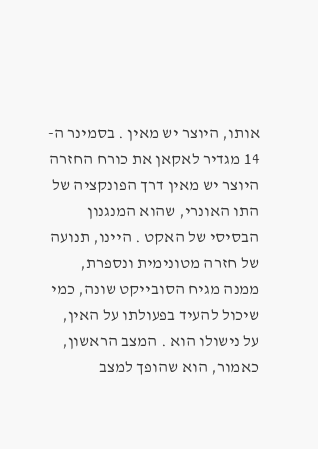אותו, היוצר יש מאין . בסמינר ה- 14 מגדיר לאקאן את כורח החזרה היוצר יש מאין דרך הפונקציה של התו האונרי, שהוא המנגנון הבסיסי של האקט . היינו, תנועה של חזרה מטונימית ונספרת, ממנה מגיח הסובייקט שונה, כמי שיכול להעיד בפעולתו על האין, על נישולו הוא . המצב הראשון, כאמור, הוא שהופך למצב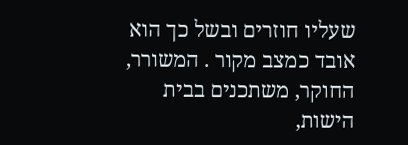שעליו חוזרים ובשל כך הוא אובד כמצב מקור . המשורר, החוקר, משתכנים בבית הישות,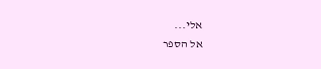אלי...
אל הספר